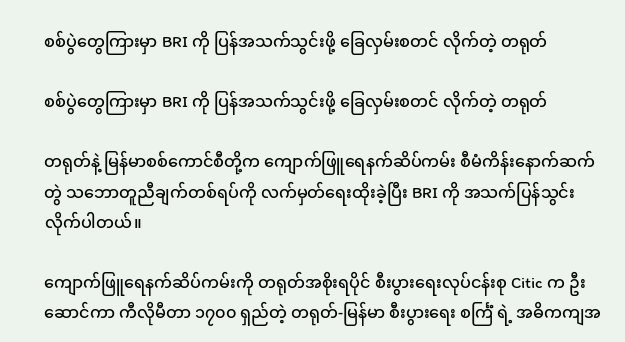စစ်ပွဲတွေကြားမှာ BRI ကို ပြန်အသက်သွင်းဖို့ ခြေလှမ်းစတင် လိုက်တဲ့ တရုတ်

စစ်ပွဲတွေကြားမှာ BRI ကို ပြန်အသက်သွင်းဖို့ ခြေလှမ်းစတင် လိုက်တဲ့ တရုတ်

တရုတ်နဲ့ မြန်မာစစ်ကောင်စီတို့က ကျောက်ဖြူရေနက်ဆိပ်ကမ်း စီမံကိန်းနောက်ဆက်တွဲ သဘောတူညီချက်တစ်ရပ်ကို လက်မှတ်ရေးထိုးခဲ့ပြီး BRI ကို အသက်ပြန်သွင်းလိုက်ပါတယ်။

ကျောက်ဖြူရေနက်ဆိပ်ကမ်းကို တရုတ်အစိုးရပိုင် စီးပွားရေးလုပ်ငန်းစု Citic က ဦးဆောင်ကာ ကီလိုမီတာ ၁၇၀၀ ရှည်တဲ့ တရုတ်-မြန်မာ စီးပွားရေး စင်္ကြံ ရဲ့ အဓိကကျအ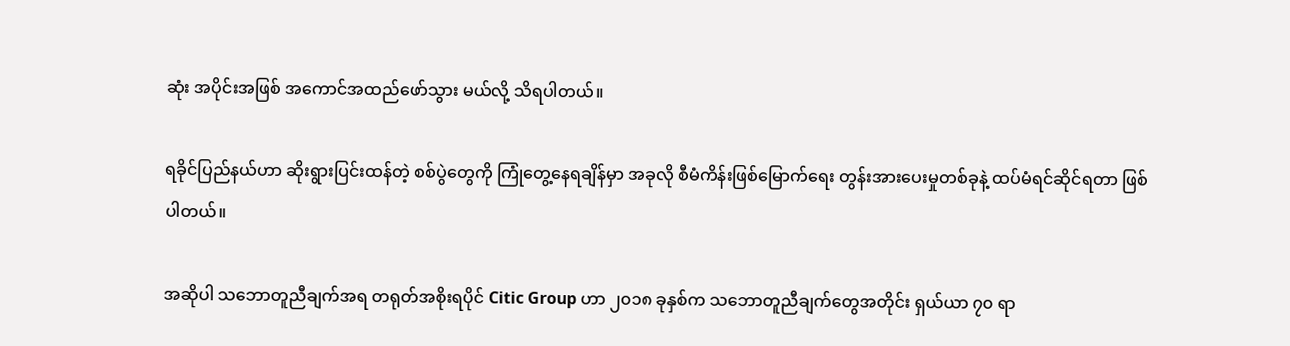ဆုံး အပိုင်းအဖြစ် အကောင်အထည်ဖော်သွား မယ်လို့ သိရပါတယ်။

ရခိုင်ပြည်နယ်ဟာ ဆိုးရွားပြင်းထန်တဲ့ စစ်ပွဲတွေကို ကြုံတွေ့နေရချိန်မှာ အခုလို စီမံကိန်းဖြစ်မြောက်ရေး တွန်းအားပေးမှုတစ်ခုနဲ့ ထပ်မံရင်ဆိုင်ရတာ ဖြစ်ပါတယ်။

အဆိုပါ သဘောတူညီချက်အရ တရုတ်အစိုးရပိုင် Citic Group ဟာ ၂၀၁၈ ခုနှစ်က သဘောတူညီချက်တွေအတိုင်း ရှယ်ယာ ၇၀ ရာ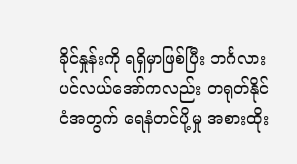ခိုင်နှုန်းကို ရရှိမှာဖြစ်ပြီး ဘင်္ဂလားပင်လယ်အော်ကလည်း တရုတ်နိုင်ငံအတွက် ရေနံတင်ပို့မှု အစားထိုး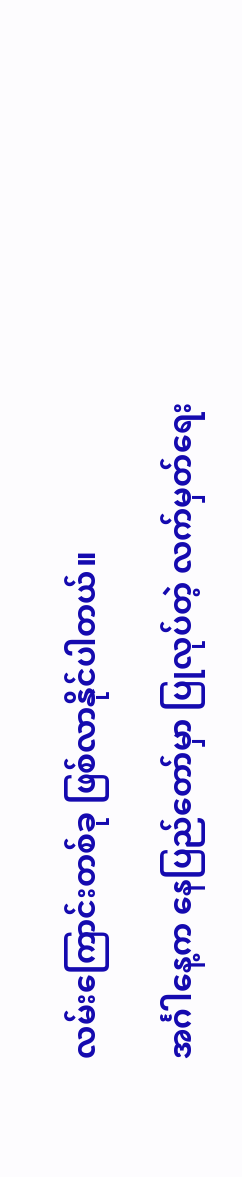လမ်းကြောင်းတစ်ခု ဖြစ်လာနိုင်ပါတယ်။

အင်္ဂါနေ့က နေပြည်တော်မှာ ပြုလုပ်တဲ့ လက်မှတ်ရေး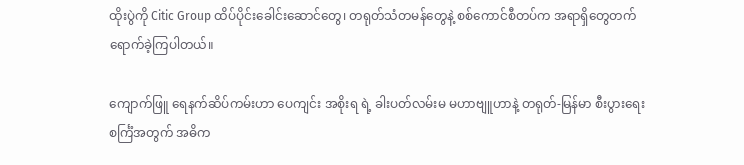ထိုးပွဲကို Citic Group ထိပ်ပိုင်းခေါင်းဆောင်တွေ၊ တရုတ်သံတမန်တွေနဲ့ စစ်ကောင်စီတပ်က အရာရှိတွေတက်ရောက်ခဲ့ကြပါတယ်။

ကျောက်ဖြူ ရေနက်ဆိပ်ကမ်းဟာ ပေကျင်း အစိုးရ ရဲ့ ခါးပတ်လမ်းမ မဟာဗျူဟာနဲ့ တရုတ်-မြန်မာ စီးပွားရေး စင်္ကြံအတွက် အဓိက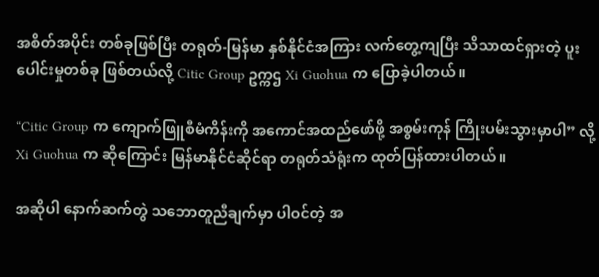အစိတ်အပိုင်း တစ်ခုဖြစ်ပြီး တရုတ်-မြန်မာ နှစ်နိုင်ငံအကြား လက်တွေ့ကျပြီး သိသာထင်ရှားတဲ့ ပူးပေါင်းမှုတစ်ခု ဖြစ်တယ်လို့ Citic Group ဥက္ကဌ Xi Guohua က ပြောခဲ့ပါတယ်။

“Citic Group က ကျောက်ဖြူစီမံကိန်းကို အကောင်အထည်ဖော်ဖို့ အစွမ်းကုန် ကြိုးပမ်းသွားမှာပါ” လို့ Xi Guohua က ဆိုကြောင်း မြန်မာနိုင်ငံဆိုင်ရာ တရုတ်သံရုံးက ထုတ်ပြန်ထားပါတယ်။

အဆိုပါ နောက်ဆက်တွဲ သဘောတူညီချက်မှာ ပါဝင်တဲ့ အ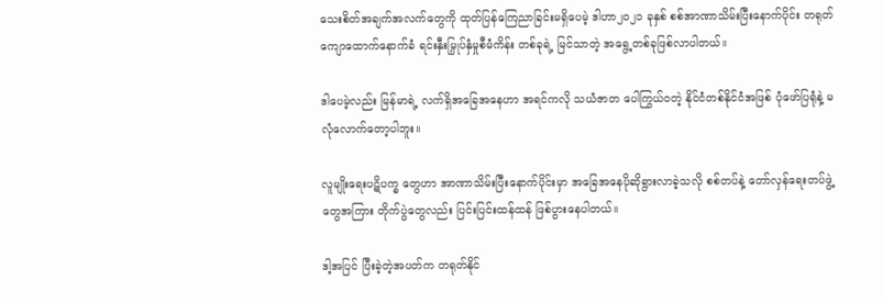သေးစိတ်အချက်အလက်တွေကို ထုတ်ပြန်ကြေညာခြင်းမရှိပေမဲ့ ဒါဟာ၂၀၂၁ ခုနှစ် စစ်အာဏာသိမ်းပြီးနောက်ပိုင်း တရုတ်ကျောထောက်နောက်ခံ ရင်းနှီးမြှုပ်နှံမှုစီမံကိန်း တစ်ခုရဲ့ မြင်သာတဲ့ အရွေ့တစ်ခုဖြစ်လာပါတယ်။

ဒါပေမဲ့လည်း မြန်မာရဲ့ လက်ရှိအခြေအနေဟာ အရင်ကလို သယံဇာတ ပေါကြွယ်ဝတဲ့ နိုင်ငံတစ်နိုင်ငံအဖြစ် ပုံဖော်ပြရုံနဲ့ မလုံလောက်တော့ပါဘူး။

လူမျိုးရေးပဋိပက္ခ တွေဟာ အာဏာသိမ်းပြီးနောက်ပိုင်းမှာ အခြေအနေပိုဆိုရွားလာခဲ့သလို စစ်တပ်နဲ့ တော်လှန်ရေးတပ်ဖွဲ့တွေအကြား တိုက်ပွဲတွေလည်း ပြင်းပြင်းထန်ထန် ဖြစ်ပွားနေပါတယ်။

ဒါ့အပြင် ပြီးခဲ့တဲ့အပတ်က တရုတ်နိုင်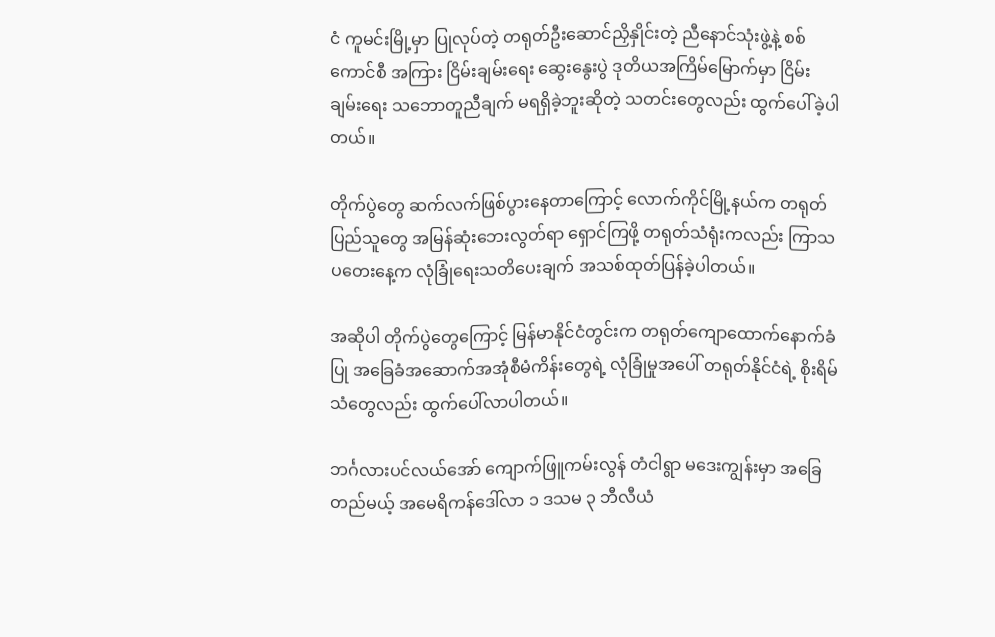ငံ ကူမင်းမြို့မှာ ပြုလုပ်တဲ့ တရုတ်ဦးဆောင်ညှိနှိုင်းတဲ့ ညီနောင်သုံးဖွဲ့နဲ့ စစ်ကောင်စီ အကြား ငြိမ်းချမ်းရေး ဆွေးနွေးပွဲ ဒုတိယအကြိမ်မြောက်မှာ ငြိမ်းချမ်းရေး သဘောတူညီချက် မရရှိခဲ့ဘူးဆိုတဲ့ သတင်းတွေလည်း ထွက်ပေါ်ခဲ့ပါတယ်။

တိုက်ပွဲတွေ ဆက်လက်ဖြစ်ပွားနေတာကြောင့် လောက်ကိုင်မြို့နယ်က တရုတ်ပြည်သူတွေ အမြန်ဆုံးဘေးလွတ်ရာ ရှောင်ကြဖို့ တရုတ်သံရုံးကလည်း ကြာသပတေးနေ့က လုံခြုံရေးသတိပေးချက် အသစ်ထုတ်ပြန်ခဲ့ပါတယ်။

အဆိုပါ တိုက်ပွဲတွေကြောင့် မြန်မာနိုင်ငံတွင်းက တရုတ်ကျောထောက်နောက်ခံပြု အခြေခံအဆောက်အအုံစီမံကိန်းတွေရဲ့ လုံခြုံမှုအပေါ် တရုတ်နိုင်ငံရဲ့ စိုးရိမ်သံတွေလည်း ထွက်ပေါ်လာပါတယ်။

ဘင်္ဂလားပင်လယ်အော် ကျောက်ဖြူကမ်းလွန် တံငါရွာ မဒေးကျွန်းမှာ အခြေတည်မယ့် အမေရိကန်ဒေါ်လာ ၁ ဒသမ ၃ ဘီလီယံ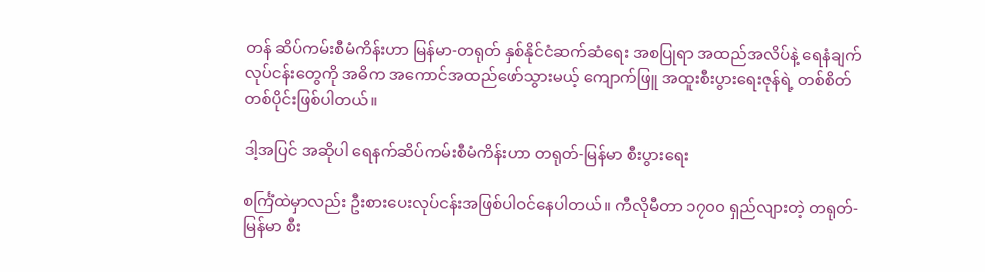တန် ဆိပ်ကမ်းစီမံကိန်းဟာ မြန်မာ-တရုတ် နှစ်နိုင်ငံဆက်ဆံရေး အစပြုရာ အထည်အလိပ်နဲ့ ရေနံချက် လုပ်ငန်းတွေကို အဓိက အကောင်အထည်ဖော်သွားမယ့် ကျောက်ဖြူ အထူးစီးပွားရေးဇုန်ရဲ့ တစ်စိတ်တစ်ပိုင်းဖြစ်ပါတယ်။

ဒါ့အပြင် အဆိုပါ ရေနက်ဆိပ်ကမ်းစီမံကိန်းဟာ တရုတ်-မြန်မာ စီးပွားရေး

စင်္ကြံထဲမှာလည်း ဦးစားပေးလုပ်ငန်းအဖြစ်ပါဝင်နေပါတယ်။ ကီလိုမီတာ ၁၇၀၀ ရှည်လျားတဲ့ တရုတ်-မြန်မာ စီး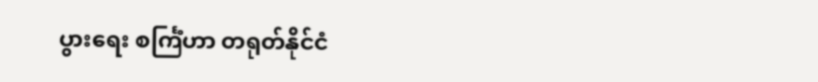ပွားရေး စင်္ကြံဟာ တရုတ်နိုင်ငံ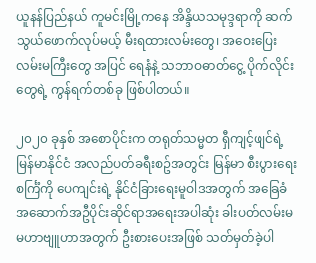ယူနန်ပြည်နယ် ကူမင်းမြို့ကနေ အိန္ဒိယသမုဒ္ဒရာကို ဆက်သွယ်ဖောက်လုပ်မယ့် မီးရထားလမ်းတွေ၊ အဝေးပြေးလမ်းမကြီးတွေ အပြင် ရေနံနဲ့ သဘာဝဓာတ်ငွေ့ ပိုက်လိုင်းတွေရဲ့ ကွန်ရက်တစ်ခု ဖြစ်ပါတယ်။

၂၀၂၀ ခုနှစ် အစောပိုင်းက တရုတ်သမ္မတ ရှီကျင့်ဖျင်ရဲ့ မြန်မာနိုင်ငံ အလည်ပတ်ခရီးစဥ်အတွင်း မြန်မာ စီးပွားရေး စင်္ကြံကို ပေကျင်းရဲ့ နိုင်ငံခြားရေးမူဝါဒအတွက် အခြေခံအဆောက်အဦပိုင်းဆိုင်ရာအရေးအပါဆုံး ခါးပတ်လမ်းမ မဟာဗျူဟာအတွက် ဦးစားပေးအဖြစ် သတ်မှတ်ခဲ့ပါ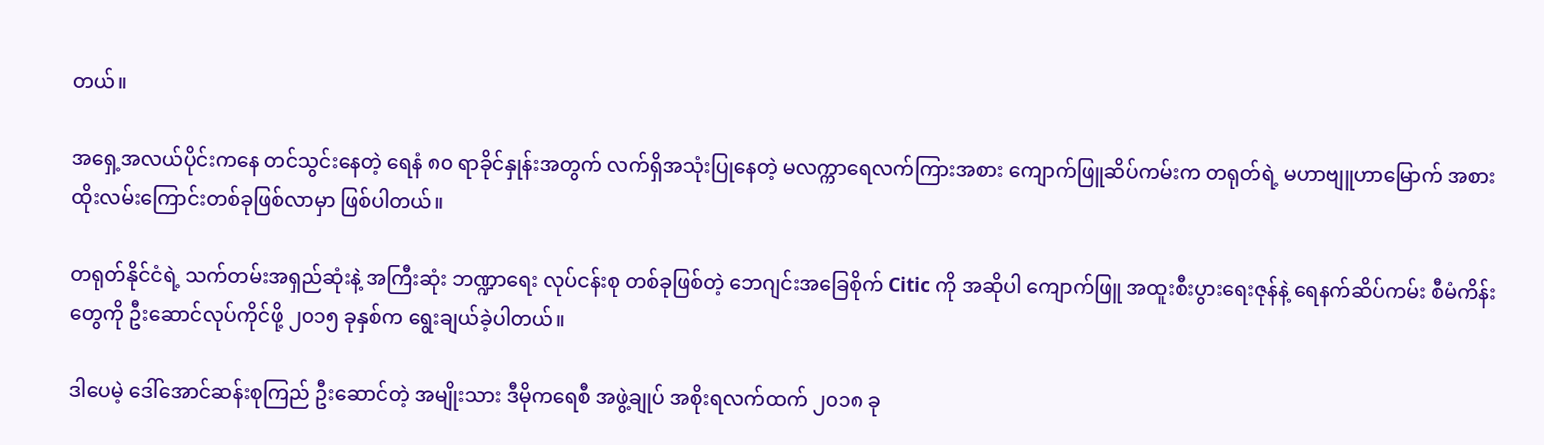တယ်။

အရှေ့အလယ်ပိုင်းကနေ တင်သွင်းနေတဲ့ ရေနံ ၈၀ ရာခိုင်နှုန်းအတွက် လက်ရှိအသုံးပြုနေတဲ့ မလက္ကာရေလက်ကြားအစား ကျောက်ဖြူဆိပ်ကမ်းက တရုတ်ရဲ့ မဟာဗျူဟာမြောက် အစားထိုးလမ်းကြောင်းတစ်ခုဖြစ်လာမှာ ဖြစ်ပါတယ်။

တရုတ်နိုင်ငံရဲ့ သက်တမ်းအရှည်ဆုံးနဲ့ အကြီးဆုံး ဘဏ္ဍာရေး လုပ်ငန်းစု တစ်ခုဖြစ်တဲ့ ဘေဂျင်းအခြေစိုက် Citic ကို အဆိုပါ ကျောက်ဖြူ အထူးစီးပွားရေးဇုန်နဲ့ ရေနက်ဆိပ်ကမ်း စီမံကိန်းတွေကို ဦးဆောင်လုပ်ကိုင်ဖို့ ၂၀၁၅ ခုနှစ်က ရွေးချယ်ခဲ့ပါတယ်။

ဒါပေမဲ့ ဒေါ်အောင်ဆန်းစုကြည် ဦးဆောင်တဲ့ အမျိုးသား ဒီမိုကရေစီ အဖွဲ့ချုပ် အစိုးရလက်ထက် ၂၀၁၈ ခု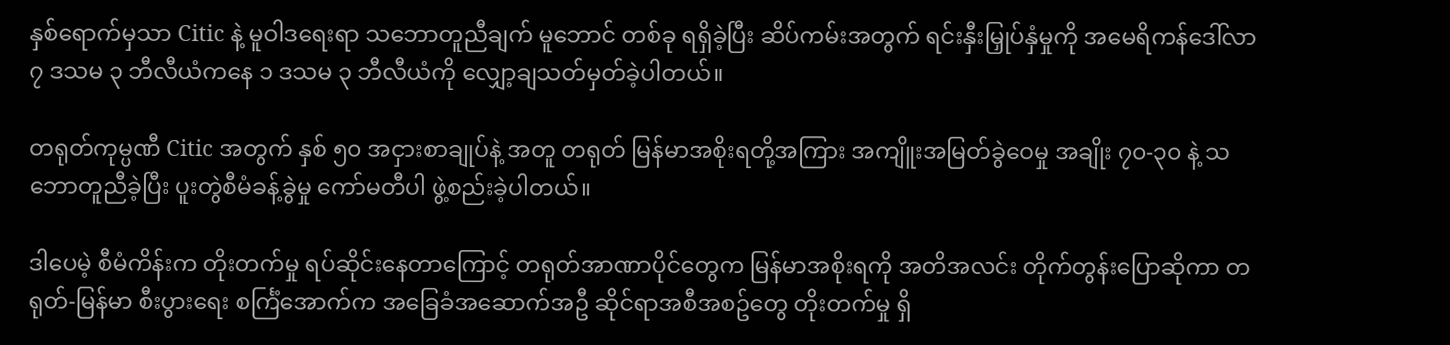နှစ်ရောက်မှသာ Citic နဲ့ မူဝါဒရေးရာ သဘောတူညီချက် မူဘောင် တစ်ခု ရရှိခဲ့ပြီး ဆိပ်ကမ်းအတွက် ရင်းနှီးမြှုပ်နှံမှုကို အမေရိကန်ဒေါ်လာ ၇ ဒသမ ၃ ဘီလီယံကနေ ၁ ဒသမ ၃ ဘီလီယံကို လျှော့ချသတ်မှတ်ခဲ့ပါတယ်။

တရုတ်ကုမ္ပဏီ Citic အတွက် နှစ် ၅၀ အငှားစာချုပ်နဲ့ အတူ တရုတ် မြန်မာအစိုးရတို့အကြား အကျိူးအမြတ်ခွဲဝေမှု အချိုး ၇၀-၃၀ နဲ့ သဘောတူညီခဲ့ပြီး ပူးတွဲစီမံခန့်ခွဲမှု ကော်မတီပါ ဖွဲ့စည်းခဲ့ပါတယ်။

ဒါပေမဲ့ စီမံကိန်းက တိုးတက်မှု ရပ်ဆိုင်းနေတာကြောင့် တရုတ်အာဏာပိုင်တွေက မြန်မာအစိုးရကို အတိအလင်း တိုက်တွန်းပြောဆိုကာ တရုတ်-မြန်မာ စီးပွားရေး စင်္ကြံအောက်က အခြေခံအဆောက်အဦ ဆိုင်ရာအစီအစဥ်တွေ တိုးတက်မှု ရှိ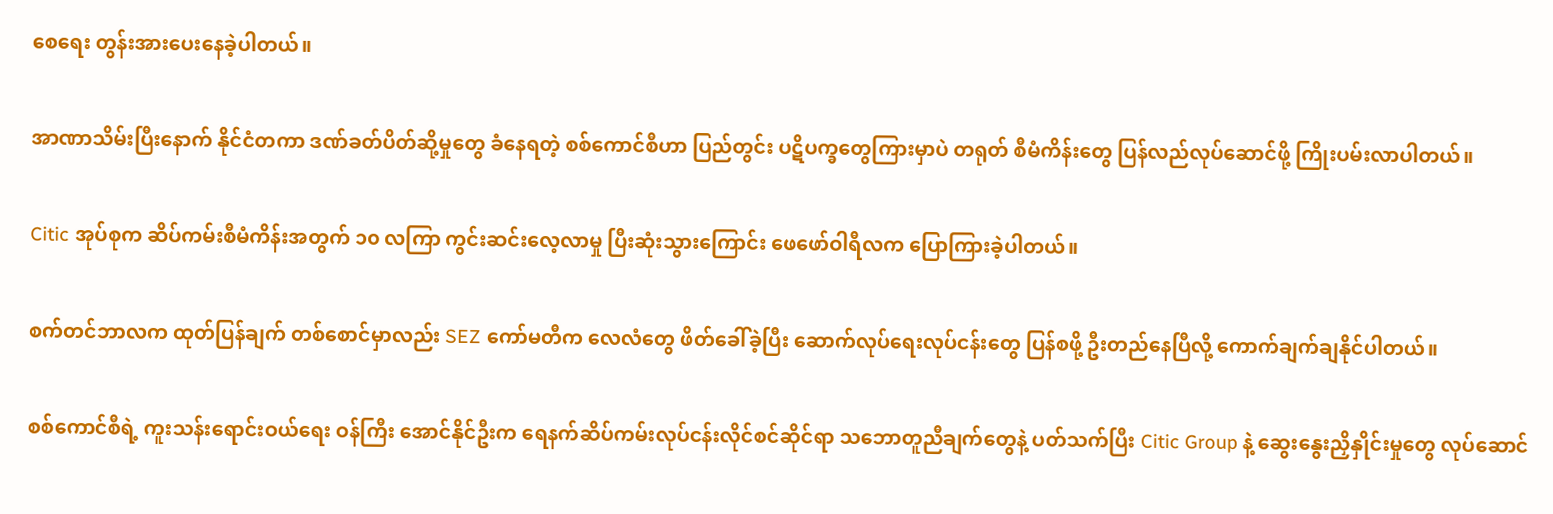စေရေး တွန်းအားပေးနေခဲ့ပါတယ်။

အာဏာသိမ်းပြီးနောက် နိုင်ငံတကာ ဒဏ်ခတ်ပိတ်ဆို့မှုတွေ ခံနေရတဲ့ စစ်ကောင်စီဟာ ပြည်တွင်း ပဋိပက္ခတွေကြားမှာပဲ တရုတ် စီမံကိန်းတွေ ပြန်လည်လုပ်ဆောင်ဖို့ ကြိုးပမ်းလာပါတယ်။

Citic အုပ်စုက ဆိပ်ကမ်းစီမံကိန်းအတွက် ၁၀ လကြာ ကွင်းဆင်းလေ့လာမှု ပြီးဆုံးသွားကြောင်း ဖေဖော်ဝါရီလက ပြောကြားခဲ့ပါတယ်။

စက်တင်ဘာလက ထုတ်ပြန်ချက် တစ်စောင်မှာလည်း SEZ ကော်မတီက လေလံတွေ ဖိတ်ခေါ်ခဲ့ပြီး ဆောက်လုပ်ရေးလုပ်ငန်းတွေ ပြန်စဖို့ ဦးတည်နေပြီလို့ ကောက်ချက်ချနိုင်ပါတယ်။

စစ်ကောင်စီရဲ့ ကူးသန်းရောင်းဝယ်ရေး ဝန်ကြီး အောင်နိုင်ဦးက ရေနက်ဆိပ်ကမ်းလုပ်ငန်းလိုင်စင်ဆိုင်ရာ သဘောတူညီချက်တွေနဲ့ ပတ်သက်ပြီး Citic Group နဲ့ ဆွေးနွေးညှိနှိုင်းမှုတွေ လုပ်ဆောင်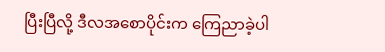ပြီးပြီလို့ ဒီလအစောပိုင်းက ကြေညာခဲ့ပါ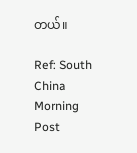တယ်။

Ref: South China Morning Post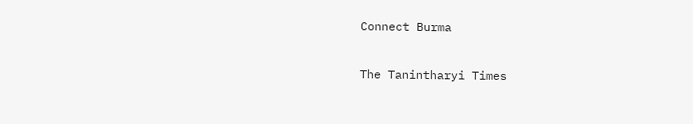Connect Burma

The Tanintharyi Times